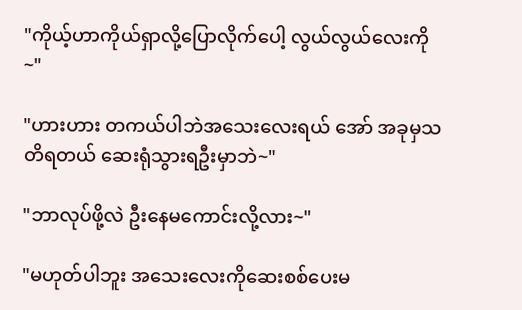"ကိုယ့်ဟာကိုယ်ရှာလို့ပြောလိုက်ပေါ့ လွယ်လွယ်လေးကို~"

"ဟားဟား တကယ်ပါဘဲအသေးလေးရယ် အော် အခုမှသတိရတယ် ဆေးရုံသွားရဦးမှာဘဲ~"

"ဘာလုပ်ဖို့လဲ ဦးနေမကောင်းလို့လား~"

"မဟုတ်ပါဘူး အသေးလေးကိုဆေးစစ်ပေးမ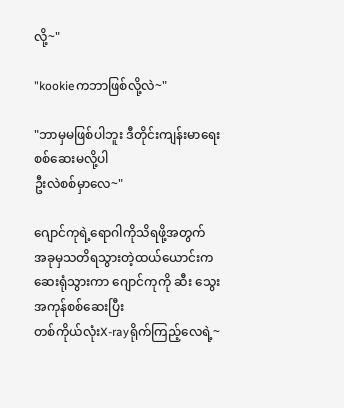လို့~"

"kookieကဘာဖြစ်လို့လဲ~"

"ဘာမှမဖြစ်ပါဘူး ဒီတိုင်းကျန်းမာရေးစစ်ဆေးမလို့ပါ
ဦးလဲစစ်မှာလေ~"

ဂျောင်ကုရဲ့ရောဂါကိုသိရဖို့အတွက်
အခုမှသတိရသွားတဲ့ထယ်ယောင်းက
ဆေးရုံသွားကာ ဂျောင်ကုကို ဆီး သွေးအကုန်စစ်ဆေးပြီး
တစ်ကိုယ်လုံးX-rayရိုက်ကြည့်လေရဲ့~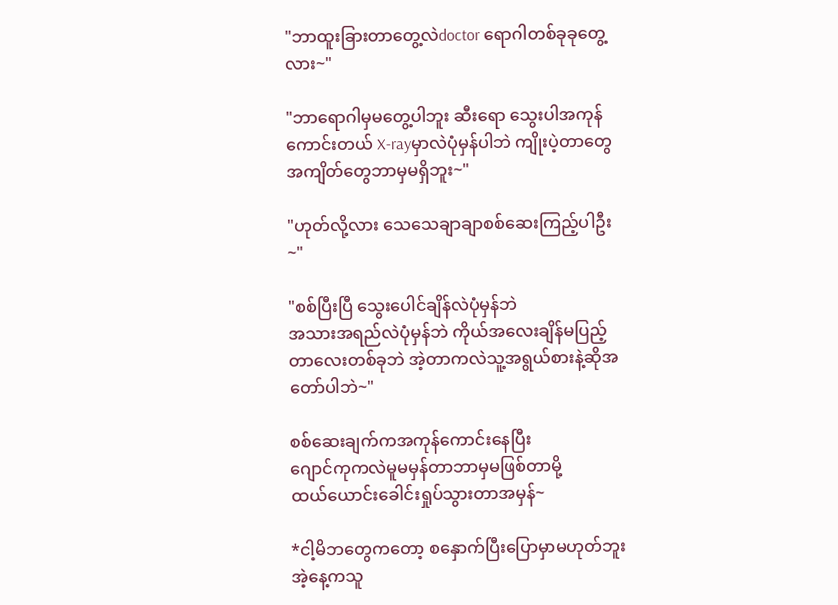"ဘာထူးခြားတာတွေ့လဲdoctor ရောဂါတစ်ခုခုတွေ့လား~"

"ဘာရောဂါမှမတွေ့ပါဘူး ဆီးရော သွေးပါအကုန်ကောင်းတယ် X-rayမှာလဲပုံမှန်ပါဘဲ ကျိုးပဲ့တာတွေ
အကျိတ်တွေဘာမှမရှိဘူး~"

"ဟုတ်လို့လား သေသေချာချာစစ်ဆေးကြည့်ပါဦး~"

"စစ်ပြီးပြီ သွေးပေါင်ချိန်လဲပုံမှန်ဘဲ
အသားအရည်လဲပုံမှန်ဘဲ ကိုယ်အလေးချိန်မပြည့်တာလေးတစ်ခုဘဲ အဲ့တာကလဲသူ့အရွယ်စားနဲ့ဆိုအတော်ပါဘဲ~"

စစ်ဆေးချက်ကအကုန်ကောင်းနေပြီး
ဂျောင်ကုကလဲမူမမှန်တာဘာမှမဖြစ်တာမို့
ထယ်ယောင်းခေါင်းရှုပ်သွားတာအမှန်~

*ငါ့မိဘတွေကတော့ စနှောက်ပြီးပြောမှာမဟုတ်ဘူး
အဲ့နေ့ကသူ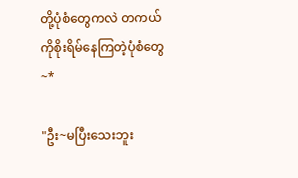တို့ပုံစံတွေကလဲ တကယ်ကိုစိုးရိမ်နေကြတဲ့ပုံစံတွေ~*

"ဦး~မပြီးသေးဘူး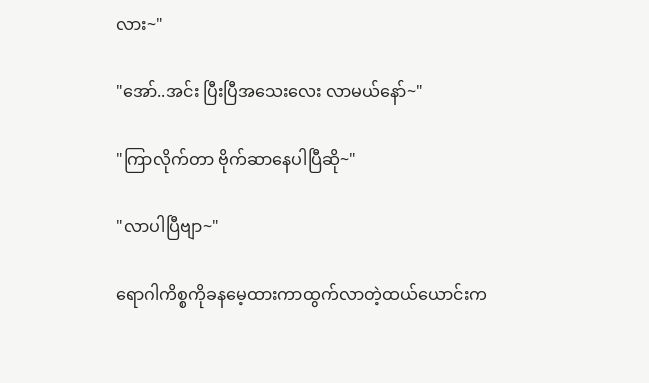လား~"

"အော်..အင်း ပြီးပြီအသေးလေး လာမယ်နော်~"

"ကြာလိုက်တာ ဗိုက်ဆာနေပါပြီဆို~"

"လာပါပြီဗျာ~"

ရောဂါကိစ္စကိုခနမေ့ထားကာထွက်လာတဲ့ထယ်ယောင်းက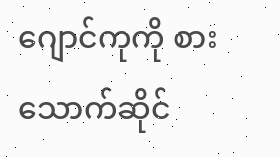ဂျောင်ကုကို စားသောက်ဆိုင်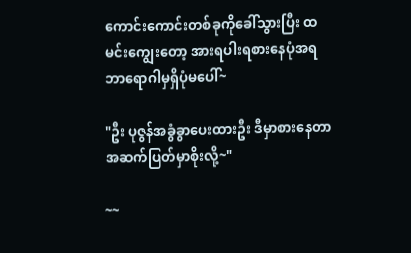ကောင်းကောင်းတစ်ခုကိုခေါ်သွားပြီး ထမင်းကျွေးတော့ အားရပါးရစားနေပုံအရ
ဘာရောဂါမှရှိပုံမပေါ်~

"ဦး ပုဇွန်အခွံခွာပေးထားဦး ဒီမှာစားနေတာအဆက်ပြတ်မှာစိုးလို့~"

~~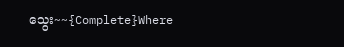သွေး~~{Complete}Where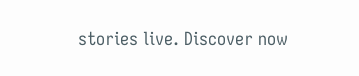stories live. Discover now